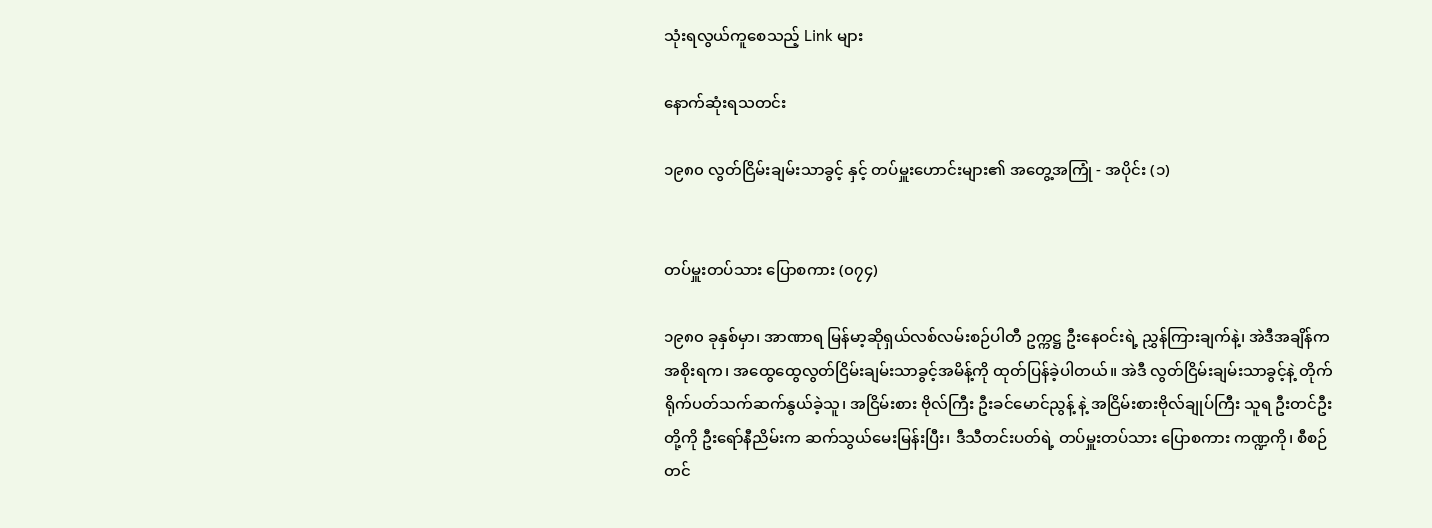သုံးရလွယ်ကူစေသည့် Link များ

နောက်ဆုံးရသတင်း

၁၉၈၀ လွတ်ငြိမ်းချမ်းသာခွင့် နှင့် တပ်မှူးဟောင်းများ၏ အတွေ့အကြုံ - အပိုင်း (၁)


တပ်မှူးတပ်သား ပြောစကား (၀၇၄)

၁၉၈၀ ခုနှစ်မှာ၊ အာဏာရ မြန်မာ့ဆိုရှယ်လစ်လမ်းစဉ်ပါတီ ဥက္ကဋ္ဌ ဦးနေဝင်းရဲ့ ညွှန်ကြားချက်နဲ့၊ အဲဒီအချိန်က အစိုးရက၊ အထွေထွေလွတ်ငြိမ်းချမ်းသာခွင့်အမိန့်ကို ထုတ်ပြန်ခဲ့ပါတယ်။ အဲဒီ လွတ်ငြိမ်းချမ်းသာခွင့်နဲ့ တိုက် ရိုက်ပတ်သက်ဆက်နွယ်ခဲ့သူ၊ အငြိမ်းစား ဗိုလ်ကြီး ဦးခင်မောင်ညွန့် နဲ့ အငြိမ်းစားဗိုလ်ချုပ်ကြီး သူရ ဦးတင်ဦး တို့ကို ဦးရော်နီညိမ်းက ဆက်သွယ်မေးမြန်းပြီး၊ ဒီသီတင်းပတ်ရဲ့ တပ်မှူးတပ်သား ပြောစကား ကဏ္ဍကို၊ စီစဉ် တင်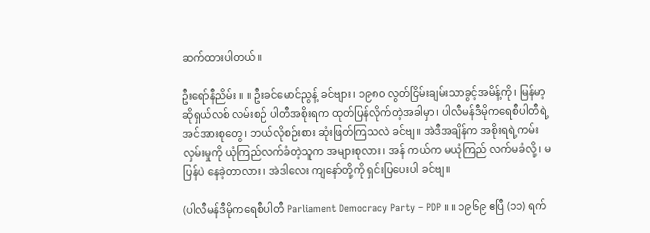ဆက်ထားပါတယ်။

ဦးရော်နီညိမ်း ။ ။ ဦးခင်မောင်ညွန့် ခင်ဗျား၊ ၁၉၈၀ လွတ်ငြိမ်းချမ်းသာခွင့်အမိန့်ကို၊ မြန်မာ့ဆိုရှယ်လစ် လမ်းစဉ် ပါတီအစိုးရက ထုတ်ပြန်လိုက်တဲ့အခါမှာ၊ ပါလီမန်ဒီမိုကရေစီပါတီရဲ့အင်အားစုတွေ၊ ဘယ်လိုစဉ်းစား ဆုံးဖြတ်ကြသလဲ ခင်ဗျ။ အဲဒီအချိန်က အစိုးရရဲ့ကမ်းလှမ်းမှုကို ယုံကြည်လက်ခံတဲ့သူက အများစုလား၊ အန် ကယ်က မယုံကြည် လက်မခံလို့၊ မပြန်ပဲ နေခဲ့တာလား၊ အဲဒါလေး ကျနော်တို့ကို ရှင်းပြပေးပါ ခင်ဗျ။

(ပါလီမန်ဒီမိုကရေစီပါတီ Parliament Democracy Party – PDP ။ ။ ၁၉၆၉ ဧပြီ (၁၁) ရက်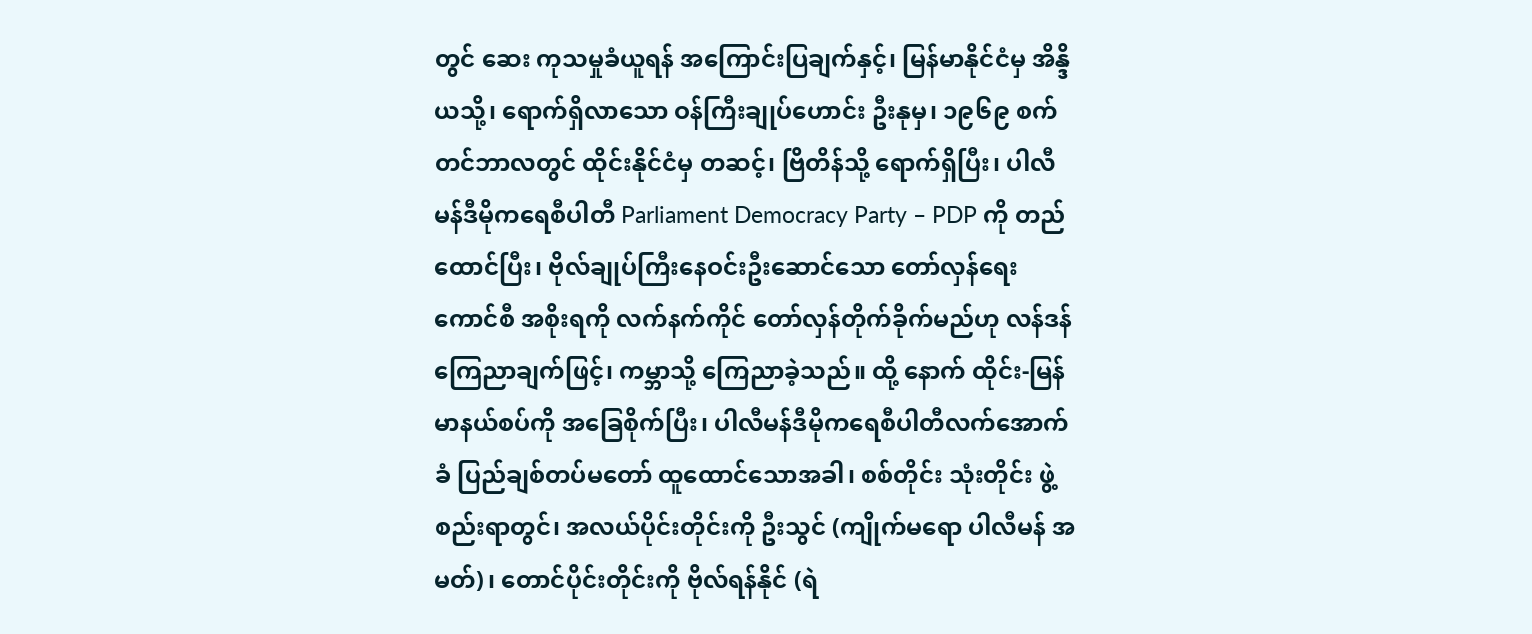တွင် ဆေး ကုသမှုခံယူရန် အကြောင်းပြချက်နှင့်၊ မြန်မာနိုင်ငံမှ အိန္ဒိယသို့၊ ရောက်ရှိလာသော ဝန်ကြီးချုပ်ဟောင်း ဦးနုမှ၊ ၁၉၆၉ စက်တင်ဘာလတွင် ထိုင်းနိုင်ငံမှ တဆင့်၊ ဗြိတိန်သို့ ရောက်ရှိပြီး၊ ပါလီမန်ဒီမိုကရေစီပါတီ Parliament Democracy Party – PDP ကို တည်ထောင်ပြီး၊ ဗိုလ်ချုပ်ကြီးနေဝင်းဦးဆောင်သော တော်လှန်ရေးကောင်စီ အစိုးရကို လက်နက်ကိုင် တော်လှန်တိုက်ခိုက်မည်ဟု လန်ဒန်ကြေညာချက်ဖြင့်၊ ကမ္ဘာသို့ ကြေညာခဲ့သည်။ ထို့ နောက် ထိုင်း-မြန်မာနယ်စပ်ကို အခြေစိုက်ပြီး၊ ပါလီမန်ဒီမိုကရေစီပါတီလက်အောက်ခံ ပြည်ချစ်တပ်မတော် ထူထောင်သောအခါ၊ စစ်တိုင်း သုံးတိုင်း ဖွဲ့စည်းရာတွင်၊ အလယ်ပိုင်းတိုင်းကို ဦးသွင် (ကျိုက်မရော ပါလီမန် အမတ်)၊ တောင်ပိုင်းတိုင်းကို ဗိုလ်ရန်နိုင် (ရဲ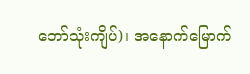ဘော်သုံးကျိပ်)၊ အနောက်မြောက်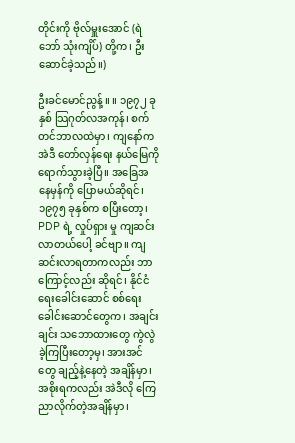တိုင်းကို ဗိုလ်မှူးအောင် (ရဲဘော် သုံးကျိပ်) တို့က၊ ဦးဆောင်ခဲ့သည်။)

ဦးခင်မောင်ညွန့် ။ ။ ၁၉၇၂ ခုနှစ် သြဂုတ်လအကုန်၊ စက်တင်ဘာလထဲမှာ၊ ကျနော်က အဲဒီ တော်လှန်ရေး နယ်မြေကို ရောက်သွားခဲ့ပြီ။ အခြေအနေမှန်ကို ပြောမယ်ဆိုရင်၊ ၁၉၇၅ ခုနှစ်က စပြီးတော့၊ PDP ရဲ့ လှုပ်ရှား မှု ကျဆင်းလာတယ်ပေါ့ ခင်ဗျာ။ ကျဆင်းလာရတာကလည်း ဘာကြောင့်လည်း ဆိုရင်၊ နိုင်ငံရေးခေါင်းဆောင် စစ်ရေးခေါင်းဆောင်တွေက၊ အချင်းချင်း သဘောထားတွေ ကွဲလွဲခဲ့ကြပြီးတော့မှ၊ အားအင်တွေ ချည့်နဲ့နေတဲ့ အချိန်မှာ၊ အစိုးရကလည်း အဲဒီလို ကြေညာလိုက်တဲ့အချိန်မှာ၊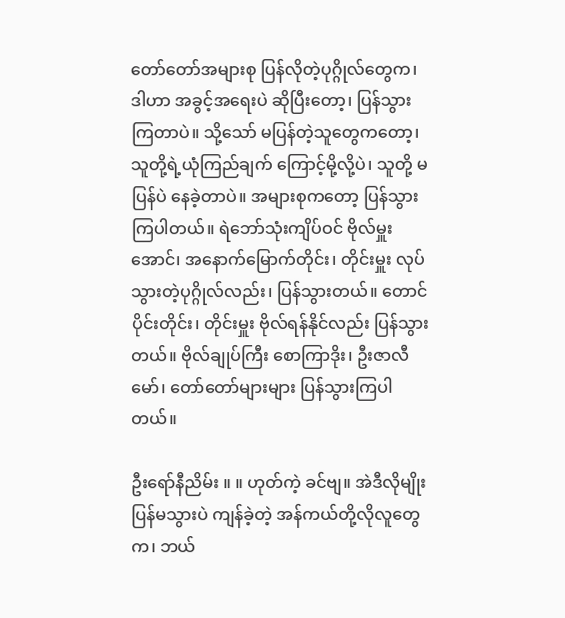တော်တော်အများစု ပြန်လိုတဲ့ပုဂ္ဂိုလ်တွေက၊ ဒါဟာ အခွင့်အရေးပဲ ဆိုပြီးတော့၊ ပြန်သွားကြတာပဲ။ သို့သော် မပြန်တဲ့သူတွေကတော့၊ သူတို့ရဲ့ယုံကြည်ချက် ကြောင့်မို့လို့ပဲ၊ သူတို့ မပြန်ပဲ နေခဲ့တာပဲ။ အများစုကတော့ ပြန်သွားကြပါတယ်။ ရဲဘော်သုံးကျိပ်ဝင် ဗိုလ်မှူး အောင်၊ အနောက်မြောက်တိုင်း၊ တိုင်းမှူး လုပ်သွားတဲ့ပုဂ္ဂိုလ်လည်း၊ ပြန်သွားတယ်။ တောင်ပိုင်းတိုင်း၊ တိုင်းမှူး ဗိုလ်ရန်နိုင်လည်း ပြန်သွားတယ်။ ဗိုလ်ချုပ်ကြီး စောကြာဒိုး၊ ဦးဇာလီမော်၊ တော်တော်များများ ပြန်သွားကြပါ တယ်။

ဦးရော်နီညိမ်း ။ ။ ဟုတ်ကဲ့ ခင်ဗျ။ အဲဒီလိုမျိုး ပြန်မသွားပဲ ကျန်ခဲ့တဲ့ အန်ကယ်တို့လိုလူတွေက၊ ဘယ်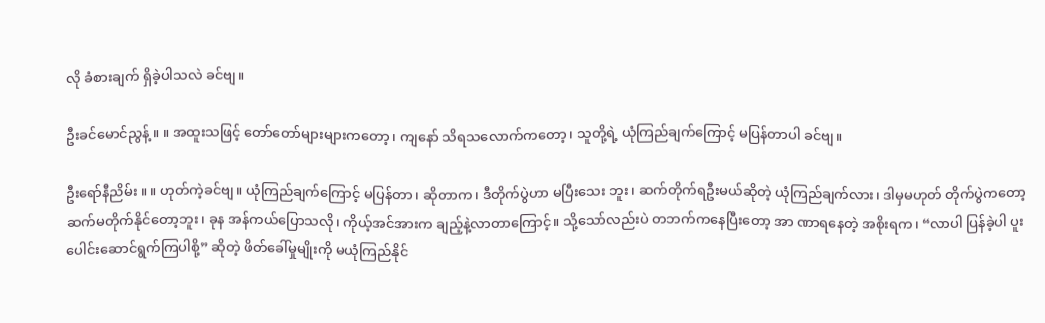လို ခံစားချက် ရှိခဲ့ပါသလဲ ခင်ဗျ။

ဦးခင်မောင်ညွန့် ။ ။ အထူးသဖြင့် တော်တော်များများကတော့၊ ကျနော် သိရသလောက်ကတော့၊ သူတို့ရဲ့ ယုံကြည်ချက်ကြောင့် မပြန်တာပါ ခင်ဗျ။

ဦးရော်နီညိမ်း ။ ။ ဟုတ်ကဲ့ခင်ဗျ။ ယုံကြည်ချက်ကြောင့် မပြန်တာ၊ ဆိုတာက၊ ဒီတိုက်ပွဲဟာ မပြီးသေး ဘူး၊ ဆက်တိုက်ရဦးမယ်ဆိုတဲ့ ယုံကြည်ချက်လား၊ ဒါမှမဟုတ် တိုက်ပွဲကတော့ ဆက်မတိုက်နိုင်တော့ဘူး၊ ခုန အန်ကယ်ပြောသလို၊ ကိုယ့်အင်အားက ချည့်နဲ့လာတာကြောင့်။ သို့သော်လည်းပဲ တဘက်ကနေပြီးတော့ အာ ဏာရနေတဲ့ အစိုးရက၊ “လာပါ ပြန်ခဲ့ပါ ပူးပေါင်းဆောင်ရွက်ကြပါစို့” ဆိုတဲ့ ဖိတ်ခေါ်မှုမျိုးကို မယုံကြည်နိုင်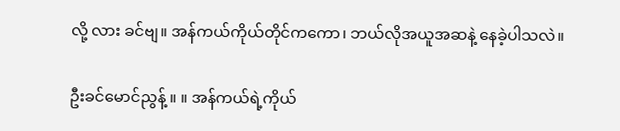လို့ လား ခင်ဗျ။ အန်ကယ်ကိုယ်တိုင်ကကော၊ ဘယ်လိုအယူအဆနဲ့ နေခဲ့ပါသလဲ။

ဦးခင်မောင်ညွန့် ။ ။ အန်ကယ်ရဲ့ကိုယ်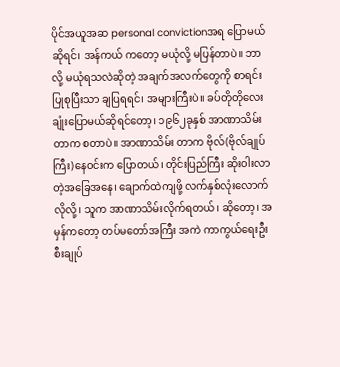ပိုင်အယူအဆ personal convictionအရ ပြောမယ်ဆိုရင်၊ အန်ကယ် ကတော့ မယုံလို့ မပြန်တာပဲ။ ဘာလို့ မယုံရသလဲဆိုတဲ့ အချက်အလက်တွေကို စာရင်းပြုစုပြီးသာ ချပြရရင်၊ အများကြီးပဲ။ ခပ်တိုတိုလေး ချုံးပြောမယ်ဆိုရင်တော့၊ ၁၉၆၂ခုနှစ် အာဏာသိမ်းတာက စတာပဲ။ အာဏာသိမ်း တာက ဗိုလ်(ဗိုလ်ချုပ်ကြီး)နေဝင်းက ပြောတယ်၊ တိုင်းပြည်ကြီး ဆိုးဝါးလာတဲ့အခြေအနေ၊ ချောက်ထဲကျဖို့ လက်နှစ်လုံးလောက် လိုလို့၊ သူက အာဏာသိမ်းလိုက်ရတယ်၊ ဆိုတော့၊ အမှန်ကတော့ တပ်မတော်အကြီး အကဲ ကာကွယ်ရေးဦးစီးချုပ်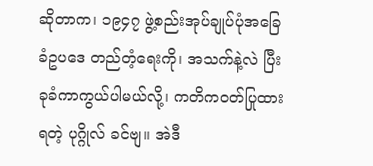ဆိုတာက၊ ၁၉၄၇ ဖွဲ့စည်းအုပ်ချုပ်ပုံအခြေခံဥပဒေ တည်တံ့ရေးကို၊ အသက်နဲ့လဲ ပြီး ခုခံကာကွယ်ပါမယ်လို့၊ ကတိကဝတ်ပြုထားရတဲ့ ပုဂ္ဂိုလ် ခင်ဗျ။ အဲဒီ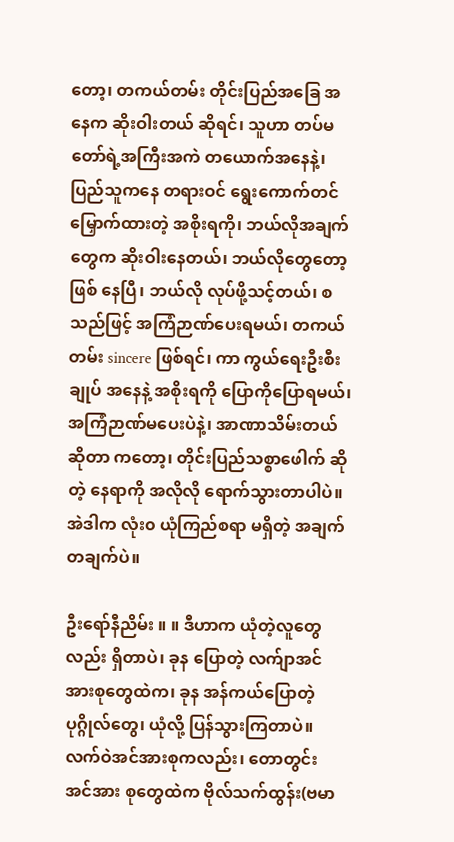တော့၊ တကယ်တမ်း တိုင်းပြည်အခြေ အနေက ဆိုးဝါးတယ် ဆိုရင်၊ သူဟာ တပ်မတော်ရဲ့အကြီးအကဲ တယောက်အနေနဲ့၊ ပြည်သူကနေ တရားဝင် ရွေးကောက်တင်မြှောက်ထားတဲ့ အစိုးရကို၊ ဘယ်လိုအချက်တွေက ဆိုးဝါးနေတယ်၊ ဘယ်လိုတွေတော့ ဖြစ် နေပြီ၊ ဘယ်လို လုပ်ဖို့သင့်တယ်၊ စသည်ဖြင့် အကြံဉာဏ်ပေးရမယ်၊ တကယ်တမ်း sincere ဖြစ်ရင်၊ ကာ ကွယ်ရေးဦးစီးချုပ် အနေနဲ့ အစိုးရကို ပြောကိုပြောရမယ်၊ အကြံဉာဏ်မပေးပဲနဲ့၊ အာဏာသိမ်းတယ် ဆိုတာ ကတော့၊ တိုင်းပြည်သစ္စာဖေါက် ဆိုတဲ့ နေရာကို အလိုလို ရောက်သွားတာပါပဲ။ အဲဒါက လုံး၀ ယုံကြည်စရာ မရှိတဲ့ အချက်တချက်ပဲ။

ဦးရော်နီညိမ်း ။ ။ ဒီဟာက ယုံတဲ့လူတွေလည်း ရှိတာပဲ၊ ခုန ပြောတဲ့ လက်ျာအင်အားစုတွေထဲက၊ ခုန အန်ကယ်ပြောတဲ့ ပုဂ္ဂိုလ်တွေ၊ ယုံလို့ ပြန်သွားကြတာပဲ။ လက်ဝဲအင်အားစုကလည်း၊ တောတွင်း အင်အား စုတွေထဲက ဗိုလ်သက်ထွန်း(ဗမာ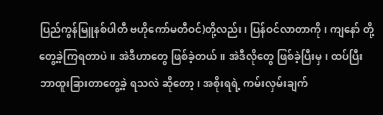ပြည်ကွန်မြူနစ်ပါတီ ဗဟိုကော်မတီဝင်)တို့လည်း၊ ပြန်ဝင်လာတာကို၊ ကျနော် တို့ တွေ့ခဲ့ကြရတာပဲ။ အဲဒီဟာတွေ ဖြစ်ခဲ့တယ်။ အဲဒီလိုတွေ ဖြစ်ခဲ့ပြီးမှ၊ ထပ်ပြီး ဘာထူးခြားတာတွေ့ခဲ့ ရသလဲ ဆိုတော့၊ အစိုးရရဲ့ ကမ်းလှမ်းချက်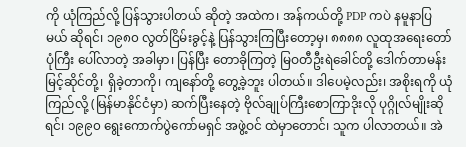ကို ယုံကြည်လို့ ပြန်သွားပါတယ် ဆိုတဲ့ အထဲက၊ အန်ကယ်တို့ PDP ကပဲ နမူနာပြမယ် ဆိုရင်၊ ၁၉၈၀ လွတ်ငြိမ်းခွင့်နဲ့ ပြန်သွားကြပြီးတော့မှ၊ ၈၈၈၈ လူထုအရေးတော်ပုံကြီး ပေါ်လာတဲ့ အခါမှာ၊ ပြန်ပြီး တောခိုကြတဲ့ မြဝတီဦးရဲခေါင်တို့ ဒေါက်တာမန်းမြင့်ဆိုင်တို့၊ ရှိခဲ့တာကို၊ ကျနော်တို့ တွေ့ခဲ့ဘူး ပါတယ်။ ဒါပေမဲ့လည်း၊ အစိုးရကို ယုံကြည်လို့ (မြန်မာနိုင်ငံမှာ) ဆက်ပြီးနေတဲ့ ဗိုလ်ချုပ်ကြီးစောကြာဒိုးလို ပုဂ္ဂိုလ်မျိုးဆိုရင်၊ ၁၉၉၀ ရွေးကောက်ပွဲကော်မရှင် အဖွဲ့ဝင် ထဲမှာတောင်၊ သူက ပါလာတယ်။ အဲ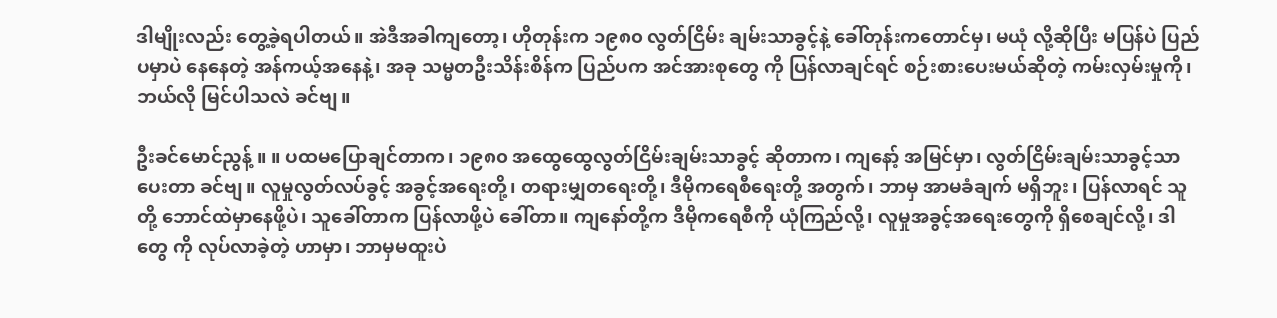ဒါမျိုးလည်း တွေ့ခဲ့ရပါတယ်။ အဲဒီအခါကျတော့၊ ဟိုတုန်းက ၁၉၈၀ လွတ်ငြိမ်း ချမ်းသာခွင့်နဲ့ ခေါ်တုန်းကတောင်မှ၊ မယုံ လို့ဆိုပြီး မပြန်ပဲ ပြည်ပမှာပဲ နေနေတဲ့ အန်ကယ့်အနေနဲ့၊ အခု သမ္မတဦးသိန်းစိန်က ပြည်ပက အင်အားစုတွေ ကို ပြန်လာချင်ရင် စဉ်းစားပေးမယ်ဆိုတဲ့ ကမ်းလှမ်းမှုကို၊ ဘယ်လို မြင်ပါသလဲ ခင်ဗျ။

ဦးခင်မောင်ညွန့် ။ ။ ပထမပြောချင်တာက၊ ၁၉၈၀ အထွေထွေလွတ်ငြိမ်းချမ်းသာခွင့် ဆိုတာက၊ ကျနော့် အမြင်မှာ၊ လွတ်ငြိမ်းချမ်းသာခွင့်သာ ပေးတာ ခင်ဗျ။ လူမှုလွတ်လပ်ခွင့် အခွင့်အရေးတို့၊ တရားမျှတရေးတို့၊ ဒီမိုကရေစီရေးတို့ အတွက်၊ ဘာမှ အာမခံချက် မရှိဘူး၊ ပြန်လာရင် သူတို့ ဘောင်ထဲမှာနေဖို့ပဲ၊ သူခေါ်တာက ပြန်လာဖို့ပဲ ခေါ်တာ။ ကျနော်တို့က ဒီမိုကရေစီကို ယုံကြည်လို့၊ လူမှုအခွင့်အရေးတွေကို ရှိစေချင်လို့၊ ဒါတွေ ကို လုပ်လာခဲ့တဲ့ ဟာမှာ၊ ဘာမှမထူးပဲ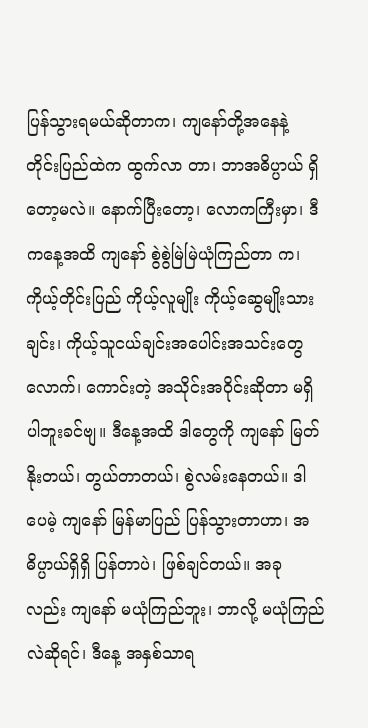ပြန်သွားရမယ်ဆိုတာက၊ ကျနော်တို့အနေနဲ့ တိုင်းပြည်ထဲက ထွက်လာ တာ၊ ဘာအဓိပ္ပာယ် ရှိတော့မလဲ။ နောက်ပြီးတော့၊ လောကကြီးမှာ၊ ဒီကနေ့အထိ ကျနော် စွဲစွဲမြဲမြဲယုံကြည်တာ က၊ ကိုယ့်တိုင်းပြည် ကိုယ့်လူမျိုး ကိုယ့်ဆွေမျိုးသားချင်း၊ ကိုယ့်သူငယ်ချင်းအပေါင်းအသင်းတွေလောက်၊ ကောင်းတဲ့ အသိုင်းအဝိုင်းဆိုတာ မရှိပါဘူးခင်ဗျ။ ဒီနေ့အထိ ဒါတွေကို ကျနော် မြတ်နိုးတယ်၊ တွယ်တာတယ်၊ စွဲလမ်းနေတယ်။ ဒါပေမဲ့ ကျနော် မြန်မာပြည် ပြန်သွားတာဟာ၊ အဓိပ္ပာယ်ရှိရှိ ပြန်တာပဲ၊ ဖြစ်ချင်တယ်။ အခု လည်း ကျနော် မယုံကြည်ဘူး၊ ဘာလို့ မယုံကြည်လဲဆိုရင်၊ ဒီနေ့ အနှစ်သာရ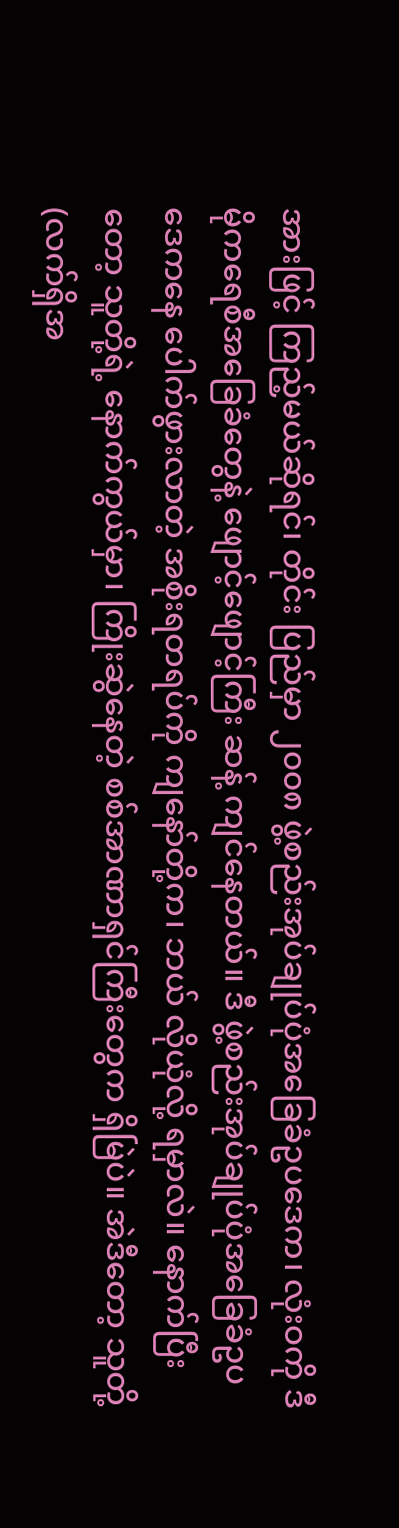အားဖြင့် ကြည့်မယ်ဆိုရင်၊ တိုင်း ပြည်မှာ ၂၀၀၈ ဖွဲ့စည်းအုပ်ချုပ်ပုံအခြေခံဥပဒေက၊ လုံးဝကို ဒီမိုကရေစီအခြေခံတွေနဲ့ ဖျောင့်ဖျောင့်ကြီး ဆန့် ကျင်နေတယ်။ ဒီ ဖွဲ့စည်းအုပ်ချုပ်ပုံအခြေခံဥပဒေကနေ ပေါက်ဖွားလာတဲ့ အစိုးရတရပ်ကို ကျနော်တို့က၊ ဘယ် လိုယုံလို့ ရမှာလဲ။ နောက်ပြီးတော့ သူတို့ရဲ့ နောက်ကွယ်မှာ၊ ကြိုးဆွဲနေတဲ့ စစ်အာဏာရှင်ကြီးတွေက ရှိမြဲပဲ။ အဲဒီတော့ သူတို့ (လက်ရှိအ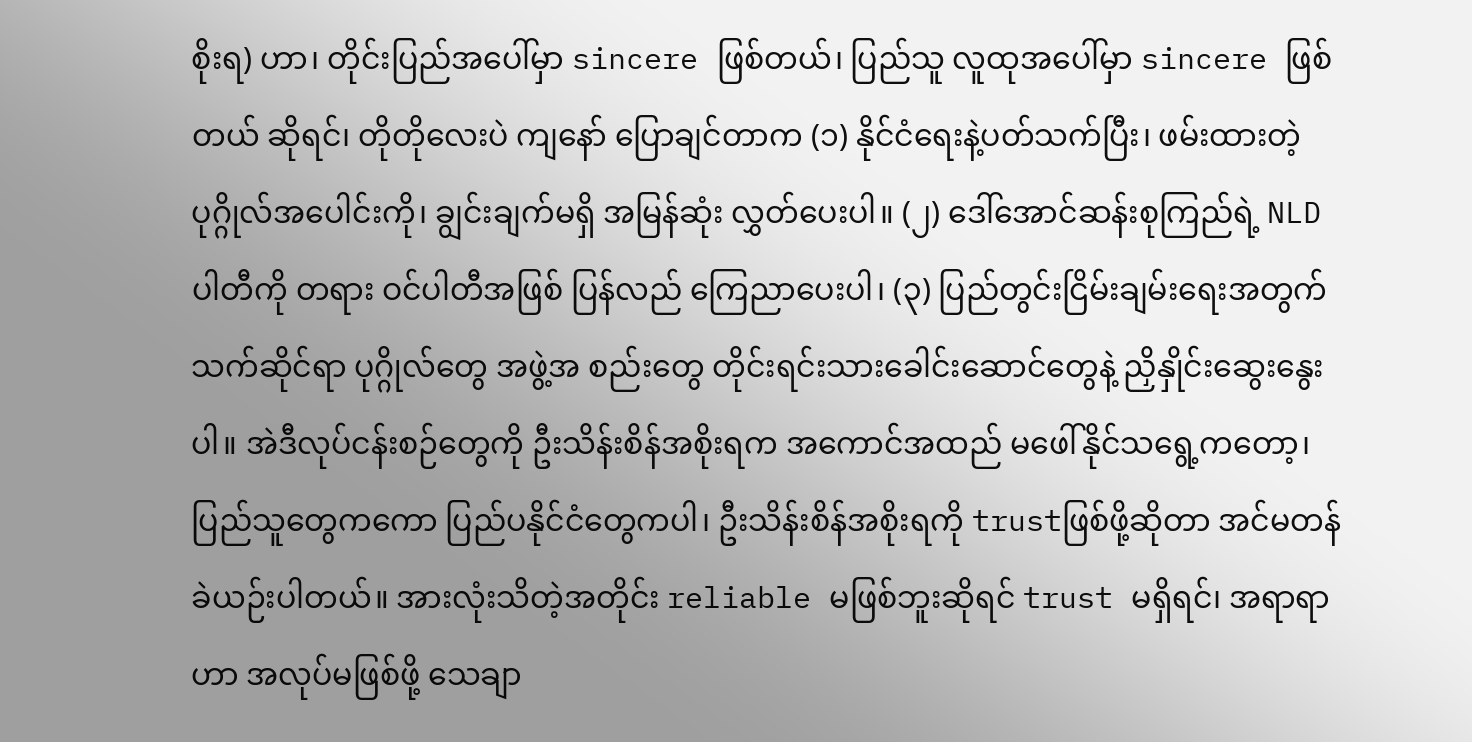စိုးရ) ဟာ၊ တိုင်းပြည်အပေါ်မှာ sincere ဖြစ်တယ်၊ ပြည်သူ လူထုအပေါ်မှာ sincere ဖြစ်တယ် ဆိုရင်၊ တိုတိုလေးပဲ ကျနော် ပြောချင်တာက (၁) နိုင်ငံရေးနဲ့ပတ်သက်ပြီး၊ ဖမ်းထားတဲ့ ပုဂ္ဂိုလ်အပေါင်းကို၊ ချွင်းချက်မရှိ အမြန်ဆုံး လွှတ်ပေးပါ။ (၂) ဒေါ်အောင်ဆန်းစုကြည်ရဲ့ NLD ပါတီကို တရား ဝင်ပါတီအဖြစ် ပြန်လည် ကြေညာပေးပါ၊ (၃) ပြည်တွင်းငြိမ်းချမ်းရေးအတွက် သက်ဆိုင်ရာ ပုဂ္ဂိုလ်တွေ အဖွဲ့အ စည်းတွေ တိုင်းရင်းသားခေါင်းဆောင်တွေနဲ့ ညှိနှိုင်းဆွေးနွေးပါ။ အဲဒီလုပ်ငန်းစဉ်တွေကို ဦးသိန်းစိန်အစိုးရက အကောင်အထည် မဖေါ်နိုင်သရွေ့ကတော့၊ ပြည်သူတွေကကော ပြည်ပနိုင်ငံတွေကပါ၊ ဦးသိန်းစိန်အစိုးရကို trustဖြစ်ဖို့ဆိုတာ အင်မတန် ခဲယဉ်းပါတယ်။ အားလုံးသိတဲ့အတိုင်း reliable မဖြစ်ဘူးဆိုရင် trust မရှိရင်၊ အရာရာဟာ အလုပ်မဖြစ်ဖို့ သေချာ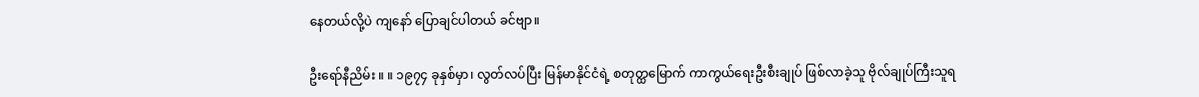နေတယ်လို့ပဲ ကျနော် ပြောချင်ပါတယ် ခင်ဗျာ။

ဦးရော်နီညိမ်း ။ ။ ၁၉၇၄ ခုနှစ်မှာ၊ လွတ်လပ်ပြီး မြန်မာနိုင်ငံရဲ့ စတုတ္ထမြောက် ကာကွယ်ရေးဦးစီးချုပ် ဖြစ်လာခဲ့သူ ဗိုလ်ချုပ်ကြီးသူရ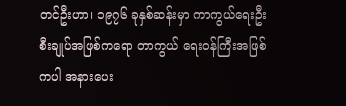တင်ဦးဟာ၊ ၁၉၇၆ ခုနှစ်ဆန်းမှာ ကာကွယ်ရေးဦးစီးချုပ်အဖြစ်ကရော တာကွယ် ရေးဝန်ကြီးအဖြစ် ကပါ အနားပေး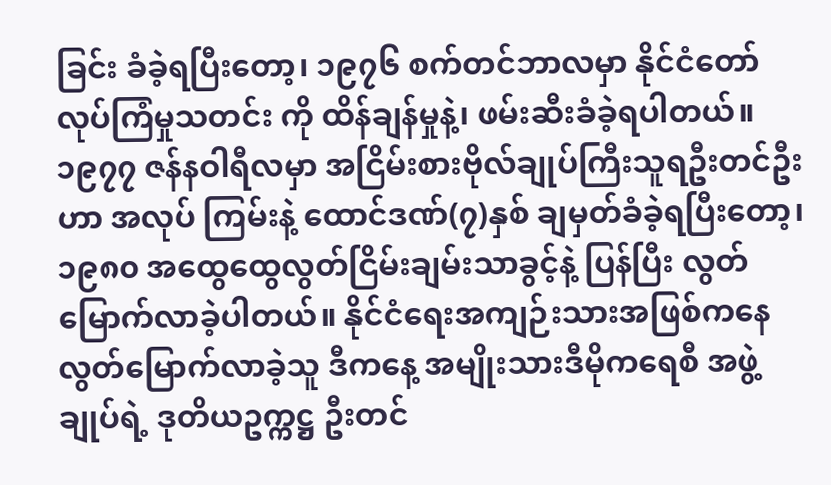ခြင်း ခံခဲ့ရပြီးတော့၊ ၁၉၇၆ စက်တင်ဘာလမှာ နိုင်ငံတော်လုပ်ကြံမှုသတင်း ကို ထိန်ချန်မှုနဲ့၊ ဖမ်းဆီးခံခဲ့ရပါတယ်။ ၁၉၇၇ ဇန်နဝါရီလမှာ အငြိမ်းစားဗိုလ်ချုပ်ကြီးသူရဦးတင်ဦးဟာ အလုပ် ကြမ်းနဲ့ ထောင်ဒဏ်(၇)နှစ် ချမှတ်ခံခဲ့ရပြီးတော့၊ ၁၉၈၀ အထွေထွေလွတ်ငြိမ်းချမ်းသာခွင့်နဲ့ ပြန်ပြီး လွတ် မြောက်လာခဲ့ပါတယ်။ နိုင်ငံရေးအကျဉ်းသားအဖြစ်ကနေ လွတ်မြောက်လာခဲ့သူ ဒီကနေ့ အမျိုးသားဒီမိုကရေစီ အဖွဲ့ချုပ်ရဲ့ ဒုတိယဥက္ကဋ္ဌ ဦးတင်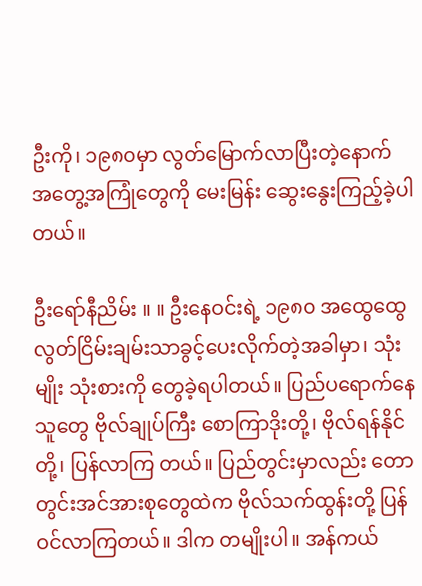ဦးကို၊ ၁၉၈၀မှာ လွတ်မြောက်လာပြီးတဲ့နောက် အတွေ့အကြုံတွေကို မေးမြန်း ဆွေးနွေးကြည့်ခဲ့ပါတယ်။

ဦးရော်နီညိမ်း ။ ။ ဦးနေဝင်းရဲ့ ၁၉၈၀ အထွေထွေလွတ်ငြိမ်းချမ်းသာခွင့်ပေးလိုက်တဲ့အခါမှာ၊ သုံးမျိုး သုံးစားကို တွေခဲ့ရပါတယ်။ ပြည်ပရောက်နေသူတွေ ဗိုလ်ချုပ်ကြီး စောကြာဒိုးတို့၊ ဗိုလ်ရန်နိုင်တို့၊ ပြန်လာကြ တယ်။ ပြည်တွင်းမှာလည်း တောတွင်းအင်အားစုတွေထဲက ဗိုလ်သက်ထွန်းတို့ ပြန်ဝင်လာကြတယ်။ ဒါက တမျိုးပါ။ အန်ကယ်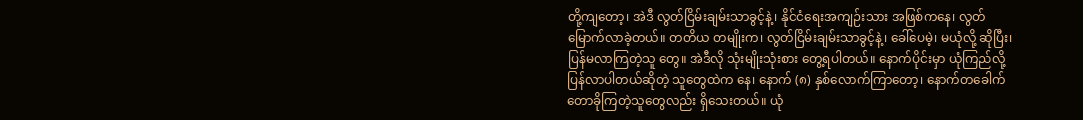တို့ကျတော့၊ အဲဒီ လွတ်ငြိမ်းချမ်းသာခွင့်နဲ့၊ နိုင်ငံရေးအကျဉ်းသား အဖြစ်ကနေ၊ လွတ် မြောက်လာခဲ့တယ်။ တတိယ တမျိုးက၊ လွတ်ငြိမ်းချမ်းသာခွင့်နဲ့၊ ခေါ်ပေမဲ့၊ မယုံလို့ ဆိုပြီး၊ ပြန်မလာကြတဲ့သူ တွေ။ အဲဒီလို သုံးမျိုးသုံးစား တွေ့ရပါတယ်။ နောက်ပိုင်းမှာ ယုံကြည်လို့ ပြန်လာပါတယ်ဆိုတဲ့ သူတွေထဲက နေ၊ နောက် (၈) နှစ်လောက်ကြာတော့၊ နောက်တခေါက် တောခိုကြတဲ့သူတွေလည်း ရှိသေးတယ်။ ယုံ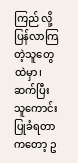ကြည် လို့ ပြန်လာကြတဲ့သူတွေထဲမှာ၊ ဆက်ပြီး သူကောင်းပြုခံရတာကတော့ ဥ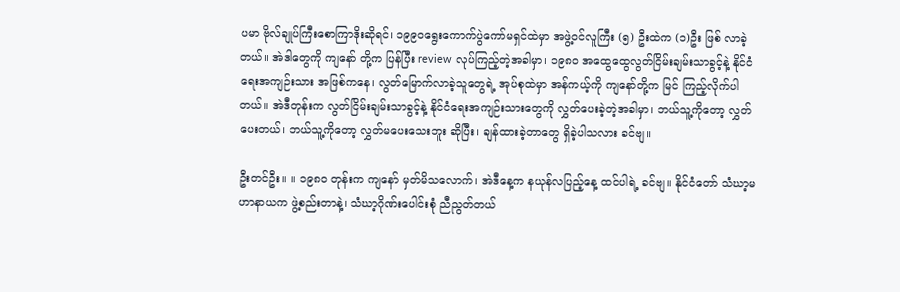ပမာ ဗိုလ်ချုပ်ကြီးစောကြာဒိုးဆိုရင်၊ ၁၉၉၀ရွေးကောက်ပွဲကော်မရှင်ထဲမှာ အဖွဲ့ဝင်လူကြီး (၅) ဦးထဲက (၁)ဦး ဖြစ် လာခဲ့တယ်။ အဲဒါတွေကို ကျနော် တို့က ပြန်ပြီး review လုပ်ကြည့်တဲ့အခါမှာ၊ ၁၉၈၀ အထွေထွေလွတ်ငြိမ်းချမ်းသာခွင့်နဲ့ နိုင်ငံရေးအကျဉ်းသား အဖြစ်ကနေ၊ လွတ်မြောက်လာခဲ့သူတွေရဲ့ အုပ်စုထဲမှာ အန်ကယ့်ကို ကျနော်တို့က မြင် ကြည့်လိုက်ပါတယ်။ အဲဒီတုန်းက လွတ်ငြိမ်းချမ်းသာခွင့်နဲ့ နိုင်ငံရေးအကျဉ်းသားတွေကို လွှတ်ပေးခဲ့တဲ့အခါမှာ၊ ဘယ်သူ့ကိုတော့ လွှတ်ပေးတယ်၊ ဘယ်သူ့ကိုတော့ လွှတ်မပေးသေးဘူး ဆိုပြီး၊ ချန်ထားခဲ့တာတွေ ရှိခဲ့ပါသလား ခင်ဗျ။

ဦးတင်ဦး။ ။ ၁၉၈၀ တုန်းက ကျနော် မှတ်မိသလောက်၊ အဲဒီနေ့က နယုန်လပြည့်နေ့ ထင်ပါရဲ့ ခင်ဗျ။ နိုင်ငံတော် သံဃာ့မဟာနာယက ဖွဲ့စည်းတာနဲ့၊ သံဃာ့ဂိုဏ်းပေါင်းစုံ ညီညွတ်တယ်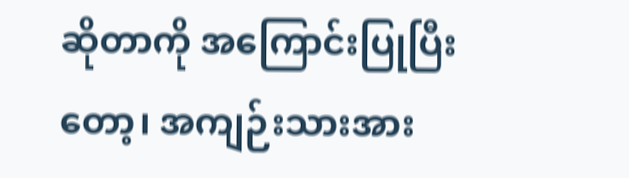ဆိုတာကို အကြောင်းပြုပြီး တော့၊ အကျဉ်းသားအား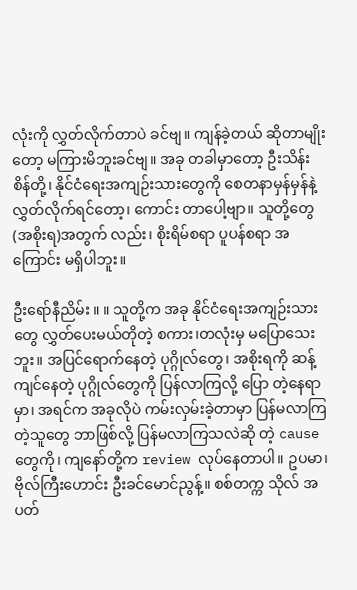လုံးကို လွှတ်လိုက်တာပဲ ခင်ဗျ။ ကျန်ခဲ့တယ် ဆိုတာမျိုးတော့ မကြားမိဘူးခင်ဗျ။ အခု တခါမှာတော့ ဦးသိန်းစိန်တို့၊ နိုင်ငံရေးအကျဉ်းသားတွေကို စေတနာမှန်မှန်နဲ့ လွှတ်လိုက်ရင်တော့၊ ကောင်း တာပေါ့ဗျာ။ သူတို့တွေ (အစိုးရ)အတွက် လည်း၊ စိုးရိမ်စရာ ပူပန်စရာ အကြောင်း မရှိပါဘူး။

ဦးရော်နီညိမ်း ။ ။ သူတို့က အခု နိုင်ငံရေးအကျဉ်းသားတွေ လွှတ်ပေးမယ်တိုတဲ့ စကား၊တလုံးမှ မပြောသေးဘူး။ အပြင်ရောက်နေတဲ့ ပုဂ္ဂိုလ်တွေ၊ အစိုးရကို ဆန့်ကျင်နေတဲ့ ပုဂ္ဂိုလ်တွေကို ပြန်လာကြလို့ ပြော တဲ့နေရာမှာ၊ အရင်က အခုလိုပဲ ကမ်းလှမ်းခဲ့တာမှာ ပြန်မလာကြတဲ့သူတွေ ဘာဖြစ်လို့ ပြန်မလာကြသလဲဆို တဲ့ cause တွေကို၊ ကျနော်တို့က review လုပ်နေတာပါ။ ဥပမာ၊ ဗိုလ်ကြီးဟောင်း ဦးခင်မောင်ညွန့်။ စစ်တက္က သိုလ် အပတ်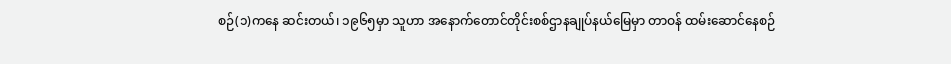စဉ်(၁)ကနေ ဆင်းတယ်၊ ၁၉၆၅မှာ သူဟာ အနောက်တောင်တိုင်းစစ်ဌာနချုပ်နယ်မြေမှာ တာဝန် ထမ်းဆောင်နေစဉ်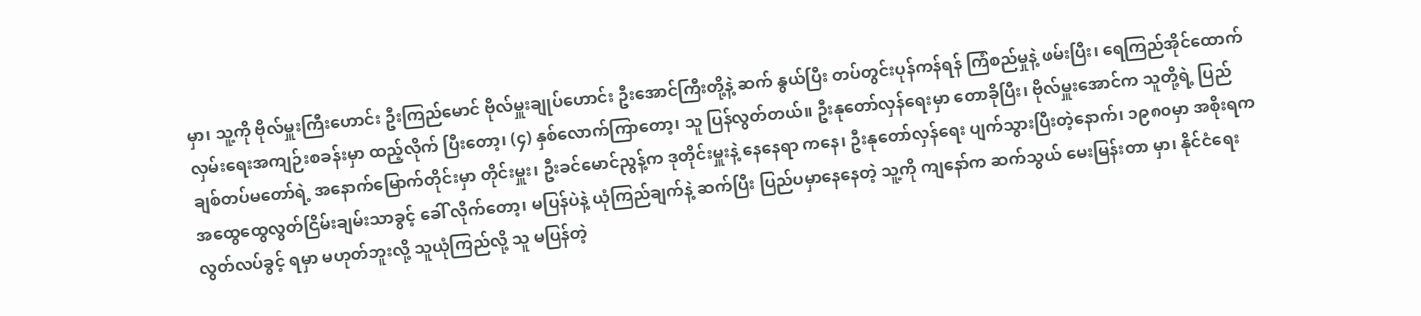မှာ၊ သူ့ကို ဗိုလ်မှူးကြီးဟောင်း ဦးကြည်မောင် ဗိုလ်မှူးချုပ်ဟောင်း ဦးအောင်ကြီးတို့နဲ့ ဆက် နွယ်ပြီး တပ်တွင်းပုန်ကန်ရန် ကြံစည်မှုနဲ့ ဖမ်းပြီး၊ ရေကြည်အိုင်ထောက်လှမ်းရေးအကျဉ်းစခန်းမှာ ထည့်လိုက် ပြီးတော့၊ (၄) နှစ်လောက်ကြာတော့၊ သူ ပြန်လွတ်တယ်။ ဦးနုတော်လှန်ရေးမှာ တောခိုပြီး၊ ဗိုလ်မှူးအောင်က သူတို့ရဲ့ ပြည်ချစ်တပ်မတော်ရဲ့ အနောက်မြောက်တိုင်းမှာ တိုင်းမှူး၊ ဦးခင်မောင်ညွန့်က ဒုတိုင်းမှူးနဲ့ နေနေရာ ကနေ၊ ဦးနုတော်လှန်ရေး ပျက်သွားပြီးတဲ့နောက်၊ ၁၉၈၀မှာ အစိုးရက အထွေထွေလွတ်ငြိမ်းချမ်းသာခွင့် ခေါ် လိုက်တော့၊ မပြန်ပဲနဲ့ ယုံကြည်ချက်နဲ့ ဆက်ပြီး ပြည်ပမှာနေနေတဲ့ သူ့ကို ကျနော်က ဆက်သွယ် မေးမြန်းတာ မှာ၊ နိုင်ငံရေးလွတ်လပ်ခွင့် ရမှာ မဟုတ်ဘူးလို့ သူယုံကြည်လို့ သူ မပြန်တဲ့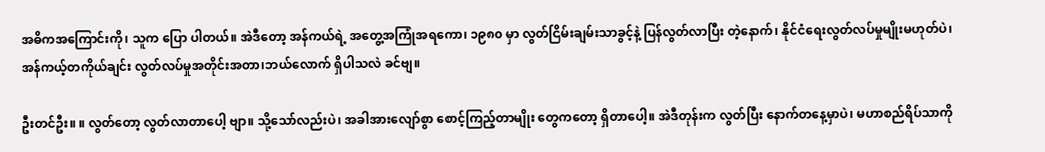အဓိကအကြောင်းကို၊ သူက ပြော ပါတယ်။ အဲဒီတော့ အန်ကယ်ရဲ့ အတွေ့အကြုံအရကော၊ ၁၉၈၀ မှာ လွတ်ငြိမ်းချမ်းသာခွင့်နဲ့ ပြန်လွတ်လာပြီး တဲ့နောက်၊ နိုင်ငံရေးလွတ်လပ်မှုမျိုးမဟုတ်ပဲ၊ အန်ကယ့်တကိုယ်ချင်း လွတ်လပ်မှုအတိုင်းအတာ၊ဘယ်လောက် ရှိပါသလဲ ခင်ဗျ။

ဦးတင်ဦး။ ။ လွတ်တော့ လွတ်လာတာပေါ့ ဗျာ။ သို့သော်လည်းပဲ၊ အခါအားလျော်စွာ စောင့်ကြည့်တာမျိုး တွေကတော့ ရှိတာပေါ့။ အဲဒီတုန်းက လွတ်ပြီး နောက်တနေ့မှာပဲ၊ မဟာစည်ရိပ်သာကို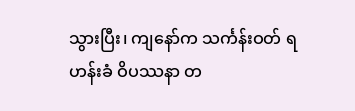သွားပြီး၊ ကျနော်က သင်္ကန်းဝတ် ရဟန်းခံ ဝိပဿနာ တ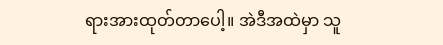ရားအားထုတ်တာပေါ့။ အဲဒီအထဲမှာ သူ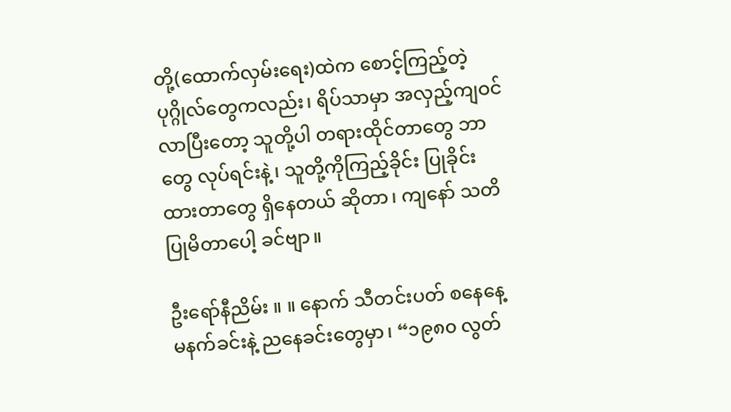တို့(ထောက်လှမ်းရေး)ထဲက စောင့်ကြည့်တဲ့ ပုဂ္ဂိုလ်တွေကလည်း၊ ရိပ်သာမှာ အလှည့်ကျဝင်လာပြီးတော့ သူတို့ပါ တရားထိုင်တာတွေ ဘာ တွေ လုပ်ရင်းနဲ့၊ သူတို့ကိုကြည့်ခိုင်း ပြုခိုင်းထားတာတွေ ရှိနေတယ် ဆိုတာ၊ ကျနော် သတိပြုမိတာပေါ့ ခင်ဗျာ။

ဦးရော်နီညိမ်း ။ ။ နောက် သီတင်းပတ် စနေနေ့ မနက်ခင်းနဲ့ ညနေခင်းတွေမှာ၊ “၁၉၈၀ လွတ်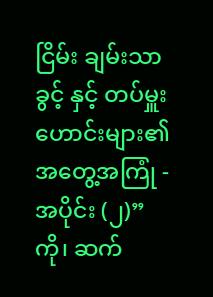ငြိမ်း ချမ်းသာခွင့် နှင့် တပ်မှူးဟောင်းများ၏ အတွေ့အကြုံ - အပိုင်း (၂)” ကို၊ ဆက်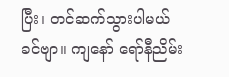ပြီး၊ တင်ဆက်သွားပါမယ် ခင်ဗျာ။ ကျနော် ရော်နီညိမ်း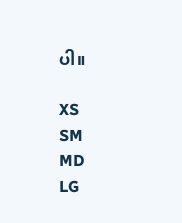ပါ။

XS
SM
MD
LG